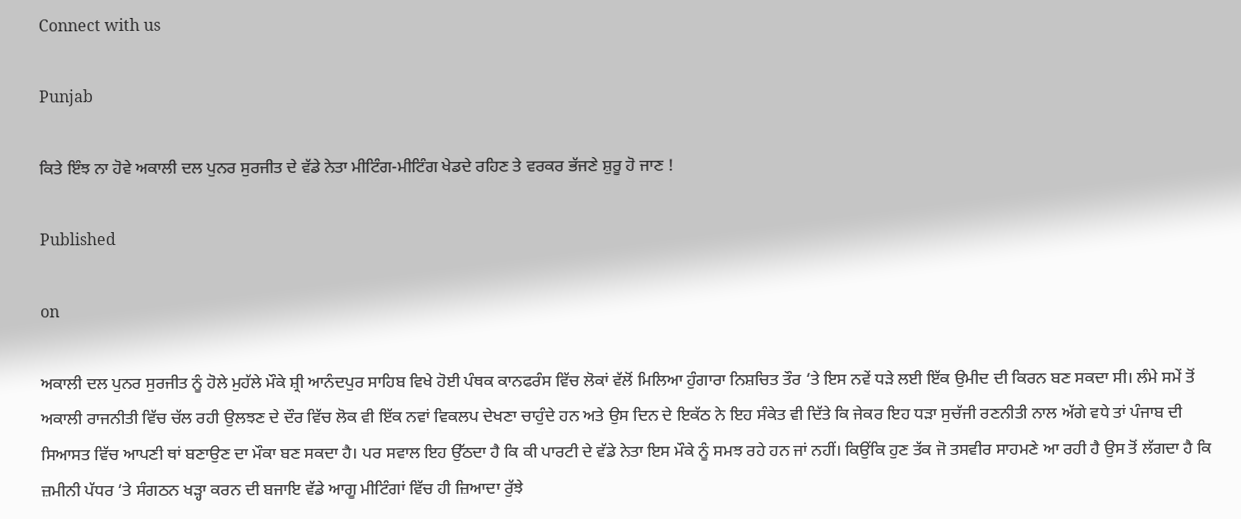Connect with us

Punjab

ਕਿਤੇ ਇੰਝ ਨਾ ਹੋਵੇ ਅਕਾਲੀ ਦਲ ਪੁਨਰ ਸੁਰਜੀਤ ਦੇ ਵੱਡੇ ਨੇਤਾ ਮੀਟਿੰਗ-ਮੀਟਿੰਗ ਖੇਡਦੇ ਰਹਿਣ ਤੇ ਵਰਕਰ ਭੱਜਣੇ ਸ਼ੁਰੂ ਹੋ ਜਾਣ !

Published

on

ਅਕਾਲੀ ਦਲ ਪੁਨਰ ਸੁਰਜੀਤ ਨੂੰ ਹੋਲੇ ਮੁਹੱਲੇ ਮੌਕੇ ਸ਼੍ਰੀ ਆਨੰਦਪੁਰ ਸਾਹਿਬ ਵਿਖੇ ਹੋਈ ਪੰਥਕ ਕਾਨਫਰੰਸ ਵਿੱਚ ਲੋਕਾਂ ਵੱਲੋਂ ਮਿਲਿਆ ਹੁੰਗਾਰਾ ਨਿਸ਼ਚਿਤ ਤੌਰ ‘ਤੇ ਇਸ ਨਵੇਂ ਧੜੇ ਲਈ ਇੱਕ ਉਮੀਦ ਦੀ ਕਿਰਨ ਬਣ ਸਕਦਾ ਸੀ। ਲੰਮੇ ਸਮੇਂ ਤੋਂ ਅਕਾਲੀ ਰਾਜਨੀਤੀ ਵਿੱਚ ਚੱਲ ਰਹੀ ਉਲਝਣ ਦੇ ਦੌਰ ਵਿੱਚ ਲੋਕ ਵੀ ਇੱਕ ਨਵਾਂ ਵਿਕਲਪ ਦੇਖਣਾ ਚਾਹੁੰਦੇ ਹਨ ਅਤੇ ਉਸ ਦਿਨ ਦੇ ਇਕੱਠ ਨੇ ਇਹ ਸੰਕੇਤ ਵੀ ਦਿੱਤੇ ਕਿ ਜੇਕਰ ਇਹ ਧੜਾ ਸੁਚੱਜੀ ਰਣਨੀਤੀ ਨਾਲ ਅੱਗੇ ਵਧੇ ਤਾਂ ਪੰਜਾਬ ਦੀ ਸਿਆਸਤ ਵਿੱਚ ਆਪਣੀ ਥਾਂ ਬਣਾਉਣ ਦਾ ਮੌਕਾ ਬਣ ਸਕਦਾ ਹੈ। ਪਰ ਸਵਾਲ ਇਹ ਉੱਠਦਾ ਹੈ ਕਿ ਕੀ ਪਾਰਟੀ ਦੇ ਵੱਡੇ ਨੇਤਾ ਇਸ ਮੌਕੇ ਨੂੰ ਸਮਝ ਰਹੇ ਹਨ ਜਾਂ ਨਹੀਂ। ਕਿਉਂਕਿ ਹੁਣ ਤੱਕ ਜੋ ਤਸਵੀਰ ਸਾਹਮਣੇ ਆ ਰਹੀ ਹੈ ਉਸ ਤੋਂ ਲੱਗਦਾ ਹੈ ਕਿ ਜ਼ਮੀਨੀ ਪੱਧਰ ‘ਤੇ ਸੰਗਠਨ ਖੜ੍ਹਾ ਕਰਨ ਦੀ ਬਜਾਇ ਵੱਡੇ ਆਗੂ ਮੀਟਿੰਗਾਂ ਵਿੱਚ ਹੀ ਜ਼ਿਆਦਾ ਰੁੱਝੇ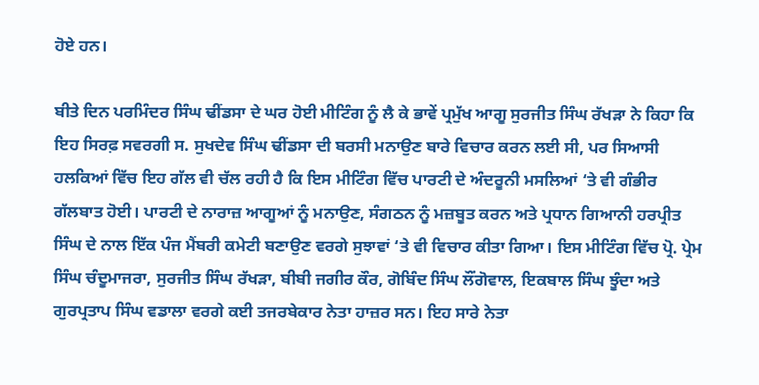ਹੋਏ ਹਨ।

ਬੀਤੇ ਦਿਨ ਪਰਮਿੰਦਰ ਸਿੰਘ ਢੀਂਡਸਾ ਦੇ ਘਰ ਹੋਈ ਮੀਟਿੰਗ ਨੂੰ ਲੈ ਕੇ ਭਾਵੇਂ ਪ੍ਰਮੁੱਖ ਆਗੂ ਸੁਰਜੀਤ ਸਿੰਘ ਰੱਖੜਾ ਨੇ ਕਿਹਾ ਕਿ ਇਹ ਸਿਰਫ਼ ਸਵਰਗੀ ਸ. ਸੁਖਦੇਵ ਸਿੰਘ ਢੀਂਡਸਾ ਦੀ ਬਰਸੀ ਮਨਾਉਣ ਬਾਰੇ ਵਿਚਾਰ ਕਰਨ ਲਈ ਸੀ, ਪਰ ਸਿਆਸੀ ਹਲਕਿਆਂ ਵਿੱਚ ਇਹ ਗੱਲ ਵੀ ਚੱਲ ਰਹੀ ਹੈ ਕਿ ਇਸ ਮੀਟਿੰਗ ਵਿੱਚ ਪਾਰਟੀ ਦੇ ਅੰਦਰੂਨੀ ਮਸਲਿਆਂ ‘ਤੇ ਵੀ ਗੰਭੀਰ ਗੱਲਬਾਤ ਹੋਈ। ਪਾਰਟੀ ਦੇ ਨਾਰਾਜ਼ ਆਗੂਆਂ ਨੂੰ ਮਨਾਉਣ, ਸੰਗਠਨ ਨੂੰ ਮਜ਼ਬੂਤ ਕਰਨ ਅਤੇ ਪ੍ਰਧਾਨ ਗਿਆਨੀ ਹਰਪ੍ਰੀਤ ਸਿੰਘ ਦੇ ਨਾਲ ਇੱਕ ਪੰਜ ਮੈਂਬਰੀ ਕਮੇਟੀ ਬਣਾਉਣ ਵਰਗੇ ਸੁਝਾਵਾਂ ‘ਤੇ ਵੀ ਵਿਚਾਰ ਕੀਤਾ ਗਿਆ। ਇਸ ਮੀਟਿੰਗ ਵਿੱਚ ਪ੍ਰੋ. ਪ੍ਰੇਮ ਸਿੰਘ ਚੰਦੂਮਾਜਰਾ, ਸੁਰਜੀਤ ਸਿੰਘ ਰੱਖੜਾ, ਬੀਬੀ ਜਗੀਰ ਕੌਰ, ਗੋਬਿੰਦ ਸਿੰਘ ਲੌਂਗੋਵਾਲ, ਇਕਬਾਲ ਸਿੰਘ ਝੂੰਦਾ ਅਤੇ ਗੁਰਪ੍ਰਤਾਪ ਸਿੰਘ ਵਡਾਲਾ ਵਰਗੇ ਕਈ ਤਜਰਬੇਕਾਰ ਨੇਤਾ ਹਾਜ਼ਰ ਸਨ। ਇਹ ਸਾਰੇ ਨੇਤਾ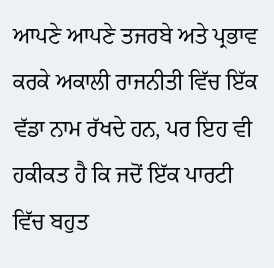ਆਪਣੇ ਆਪਣੇ ਤਜਰਬੇ ਅਤੇ ਪ੍ਰਭਾਵ ਕਰਕੇ ਅਕਾਲੀ ਰਾਜਨੀਤੀ ਵਿੱਚ ਇੱਕ ਵੱਡਾ ਨਾਮ ਰੱਖਦੇ ਹਨ, ਪਰ ਇਹ ਵੀ ਹਕੀਕਤ ਹੈ ਕਿ ਜਦੋਂ ਇੱਕ ਪਾਰਟੀ ਵਿੱਚ ਬਹੁਤ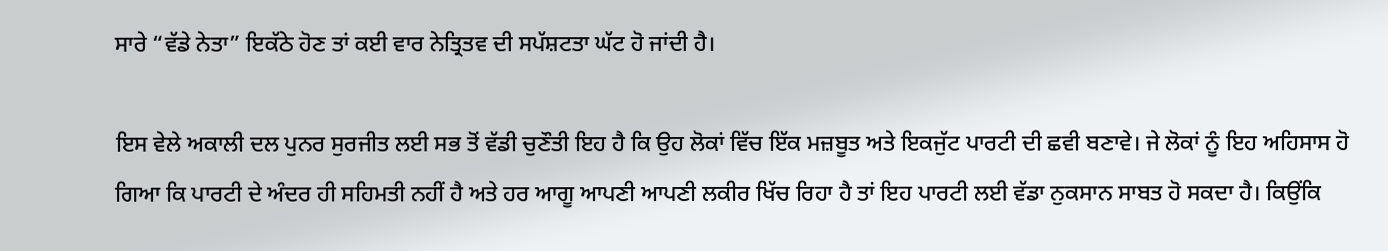ਸਾਰੇ “ਵੱਡੇ ਨੇਤਾ” ਇਕੱਠੇ ਹੋਣ ਤਾਂ ਕਈ ਵਾਰ ਨੇਤ੍ਰਿਤਵ ਦੀ ਸਪੱਸ਼ਟਤਾ ਘੱਟ ਹੋ ਜਾਂਦੀ ਹੈ।

ਇਸ ਵੇਲੇ ਅਕਾਲੀ ਦਲ ਪੁਨਰ ਸੁਰਜੀਤ ਲਈ ਸਭ ਤੋਂ ਵੱਡੀ ਚੁਣੌਤੀ ਇਹ ਹੈ ਕਿ ਉਹ ਲੋਕਾਂ ਵਿੱਚ ਇੱਕ ਮਜ਼ਬੂਤ ਅਤੇ ਇਕਜੁੱਟ ਪਾਰਟੀ ਦੀ ਛਵੀ ਬਣਾਵੇ। ਜੇ ਲੋਕਾਂ ਨੂੰ ਇਹ ਅਹਿਸਾਸ ਹੋ ਗਿਆ ਕਿ ਪਾਰਟੀ ਦੇ ਅੰਦਰ ਹੀ ਸਹਿਮਤੀ ਨਹੀਂ ਹੈ ਅਤੇ ਹਰ ਆਗੂ ਆਪਣੀ ਆਪਣੀ ਲਕੀਰ ਖਿੱਚ ਰਿਹਾ ਹੈ ਤਾਂ ਇਹ ਪਾਰਟੀ ਲਈ ਵੱਡਾ ਨੁਕਸਾਨ ਸਾਬਤ ਹੋ ਸਕਦਾ ਹੈ। ਕਿਉਂਕਿ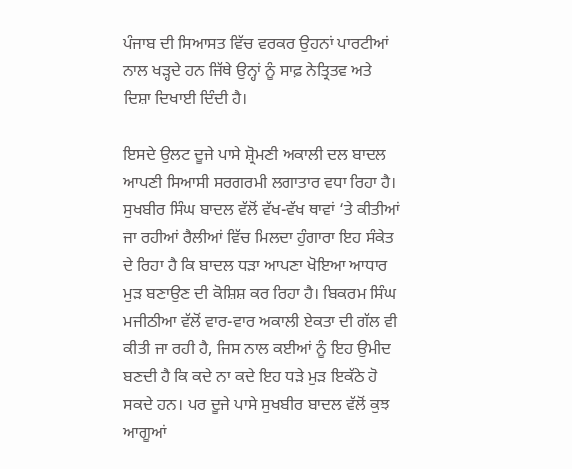ਪੰਜਾਬ ਦੀ ਸਿਆਸਤ ਵਿੱਚ ਵਰਕਰ ਉਹਨਾਂ ਪਾਰਟੀਆਂ ਨਾਲ ਖੜ੍ਹਦੇ ਹਨ ਜਿੱਥੇ ਉਨ੍ਹਾਂ ਨੂੰ ਸਾਫ਼ ਨੇਤ੍ਰਿਤਵ ਅਤੇ ਦਿਸ਼ਾ ਦਿਖਾਈ ਦਿੰਦੀ ਹੈ।

ਇਸਦੇ ਉਲਟ ਦੂਜੇ ਪਾਸੇ ਸ਼੍ਰੋਮਣੀ ਅਕਾਲੀ ਦਲ ਬਾਦਲ ਆਪਣੀ ਸਿਆਸੀ ਸਰਗਰਮੀ ਲਗਾਤਾਰ ਵਧਾ ਰਿਹਾ ਹੈ। ਸੁਖਬੀਰ ਸਿੰਘ ਬਾਦਲ ਵੱਲੋਂ ਵੱਖ-ਵੱਖ ਥਾਵਾਂ ‘ਤੇ ਕੀਤੀਆਂ ਜਾ ਰਹੀਆਂ ਰੈਲੀਆਂ ਵਿੱਚ ਮਿਲਦਾ ਹੁੰਗਾਰਾ ਇਹ ਸੰਕੇਤ ਦੇ ਰਿਹਾ ਹੈ ਕਿ ਬਾਦਲ ਧੜਾ ਆਪਣਾ ਖੋਇਆ ਆਧਾਰ ਮੁੜ ਬਣਾਉਣ ਦੀ ਕੋਸ਼ਿਸ਼ ਕਰ ਰਿਹਾ ਹੈ। ਬਿਕਰਮ ਸਿੰਘ ਮਜੀਠੀਆ ਵੱਲੋਂ ਵਾਰ-ਵਾਰ ਅਕਾਲੀ ਏਕਤਾ ਦੀ ਗੱਲ ਵੀ ਕੀਤੀ ਜਾ ਰਹੀ ਹੈ, ਜਿਸ ਨਾਲ ਕਈਆਂ ਨੂੰ ਇਹ ਉਮੀਦ ਬਣਦੀ ਹੈ ਕਿ ਕਦੇ ਨਾ ਕਦੇ ਇਹ ਧੜੇ ਮੁੜ ਇਕੱਠੇ ਹੋ ਸਕਦੇ ਹਨ। ਪਰ ਦੂਜੇ ਪਾਸੇ ਸੁਖਬੀਰ ਬਾਦਲ ਵੱਲੋਂ ਕੁਝ ਆਗੂਆਂ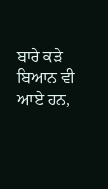ਬਾਰੇ ਕੜੇ ਬਿਆਨ ਵੀ ਆਏ ਹਨ,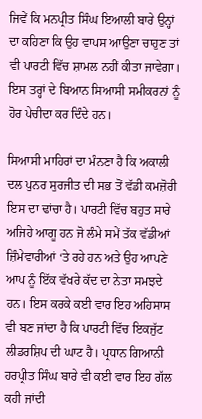ਜਿਵੇਂ ਕਿ ਮਨਪ੍ਰੀਤ ਸਿੰਘ ਇਆਲੀ ਬਾਰੇ ਉਨ੍ਹਾਂ ਦਾ ਕਹਿਣਾ ਕਿ ਉਹ ਵਾਪਸ ਆਉਣਾ ਚਾਹੁਣ ਤਾਂ ਵੀ ਪਾਰਟੀ ਵਿੱਚ ਸ਼ਾਮਲ ਨਹੀਂ ਕੀਤਾ ਜਾਵੇਗਾ। ਇਸ ਤਰ੍ਹਾਂ ਦੇ ਬਿਆਨ ਸਿਆਸੀ ਸਮੀਕਰਨਾਂ ਨੂੰ ਹੋਰ ਪੇਚੀਦਾ ਕਰ ਦਿੰਦੇ ਹਨ।

ਸਿਆਸੀ ਮਾਹਿਰਾਂ ਦਾ ਮੰਨਣਾ ਹੈ ਕਿ ਅਕਾਲੀ ਦਲ ਪੁਨਰ ਸੁਰਜੀਤ ਦੀ ਸਭ ਤੋਂ ਵੱਡੀ ਕਮਜ਼ੋਰੀ ਇਸ ਦਾ ਢਾਂਚਾ ਹੈ। ਪਾਰਟੀ ਵਿੱਚ ਬਹੁਤ ਸਾਰੇ ਅਜਿਹੇ ਆਗੂ ਹਨ ਜੋ ਲੰਮੇ ਸਮੇਂ ਤੱਕ ਵੱਡੀਆਂ ਜ਼ਿੰਮੇਵਾਰੀਆਂ ‘ਤੇ ਰਹੇ ਹਨ ਅਤੇ ਉਹ ਆਪਣੇ ਆਪ ਨੂੰ ਇੱਕ ਵੱਖਰੇ ਕੱਦ ਦਾ ਨੇਤਾ ਸਮਝਦੇ ਹਨ। ਇਸ ਕਰਕੇ ਕਈ ਵਾਰ ਇਹ ਅਹਿਸਾਸ ਵੀ ਬਣ ਜਾਂਦਾ ਹੈ ਕਿ ਪਾਰਟੀ ਵਿੱਚ ਇਕਜੁੱਟ ਲੀਡਰਸ਼ਿਪ ਦੀ ਘਾਟ ਹੈ। ਪ੍ਰਧਾਨ ਗਿਆਨੀ ਹਰਪ੍ਰੀਤ ਸਿੰਘ ਬਾਰੇ ਵੀ ਕਈ ਵਾਰ ਇਹ ਗੱਲ ਕਹੀ ਜਾਂਦੀ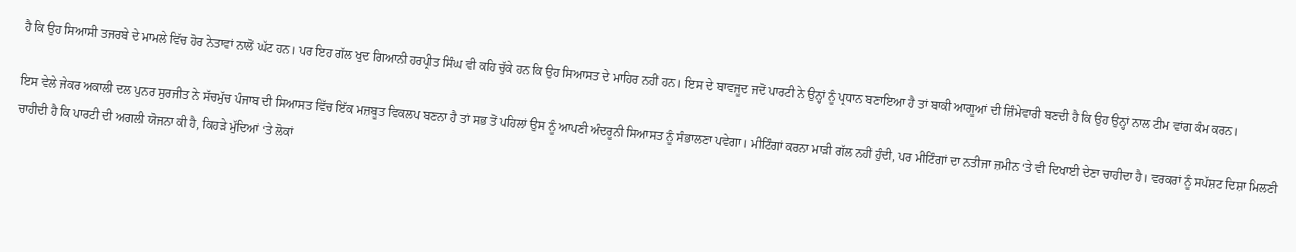ਹੈ ਕਿ ਉਹ ਸਿਆਸੀ ਤਜਰਬੇ ਦੇ ਮਾਮਲੇ ਵਿੱਚ ਹੋਰ ਨੇਤਾਵਾਂ ਨਾਲੋਂ ਘੱਟ ਹਨ। ਪਰ ਇਹ ਗੱਲ ਖੁਦ ਗਿਆਨੀ ਹਰਪ੍ਰੀਤ ਸਿੰਘ ਵੀ ਕਹਿ ਚੁੱਕੇ ਹਨ ਕਿ ਉਹ ਸਿਆਸਤ ਦੇ ਮਾਹਿਰ ਨਹੀਂ ਹਨ। ਇਸ ਦੇ ਬਾਵਜੂਦ ਜਦੋਂ ਪਾਰਟੀ ਨੇ ਉਨ੍ਹਾਂ ਨੂੰ ਪ੍ਰਧਾਨ ਬਣਾਇਆ ਹੈ ਤਾਂ ਬਾਕੀ ਆਗੂਆਂ ਦੀ ਜ਼ਿੰਮੇਵਾਰੀ ਬਣਦੀ ਹੈ ਕਿ ਉਹ ਉਨ੍ਹਾਂ ਨਾਲ ਟੀਮ ਵਾਂਗ ਕੰਮ ਕਰਨ।

ਇਸ ਵੇਲੇ ਜੇਕਰ ਅਕਾਲੀ ਦਲ ਪੁਨਰ ਸੁਰਜੀਤ ਨੇ ਸੱਚਮੁੱਚ ਪੰਜਾਬ ਦੀ ਸਿਆਸਤ ਵਿੱਚ ਇੱਕ ਮਜ਼ਬੂਤ ਵਿਕਲਪ ਬਣਨਾ ਹੈ ਤਾਂ ਸਭ ਤੋਂ ਪਹਿਲਾਂ ਉਸ ਨੂੰ ਆਪਣੀ ਅੰਦਰੂਨੀ ਸਿਆਸਤ ਨੂੰ ਸੰਭਾਲਣਾ ਪਵੇਗਾ। ਮੀਟਿੰਗਾਂ ਕਰਨਾ ਮਾੜੀ ਗੱਲ ਨਹੀਂ ਹੁੰਦੀ, ਪਰ ਮੀਟਿੰਗਾਂ ਦਾ ਨਤੀਜਾ ਜ਼ਮੀਨ ‘ਤੇ ਵੀ ਦਿਖਾਈ ਦੇਣਾ ਚਾਹੀਦਾ ਹੈ। ਵਰਕਰਾਂ ਨੂੰ ਸਪੱਸ਼ਟ ਦਿਸ਼ਾ ਮਿਲਣੀ ਚਾਹੀਦੀ ਹੈ ਕਿ ਪਾਰਟੀ ਦੀ ਅਗਲੀ ਯੋਜਨਾ ਕੀ ਹੈ, ਕਿਹੜੇ ਮੁੱਦਿਆਂ ‘ਤੇ ਲੋਕਾਂ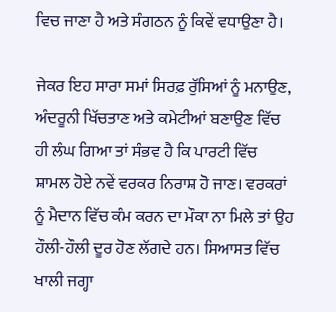ਵਿਚ ਜਾਣਾ ਹੈ ਅਤੇ ਸੰਗਠਨ ਨੂੰ ਕਿਵੇਂ ਵਧਾਉਣਾ ਹੈ।

ਜੇਕਰ ਇਹ ਸਾਰਾ ਸਮਾਂ ਸਿਰਫ਼ ਰੁੱਸਿਆਂ ਨੂੰ ਮਨਾਉਣ, ਅੰਦਰੂਨੀ ਖਿੱਚਤਾਣ ਅਤੇ ਕਮੇਟੀਆਂ ਬਣਾਉਣ ਵਿੱਚ ਹੀ ਲੰਘ ਗਿਆ ਤਾਂ ਸੰਭਵ ਹੈ ਕਿ ਪਾਰਟੀ ਵਿੱਚ ਸ਼ਾਮਲ ਹੋਏ ਨਵੇਂ ਵਰਕਰ ਨਿਰਾਸ਼ ਹੋ ਜਾਣ। ਵਰਕਰਾਂ ਨੂੰ ਮੈਦਾਨ ਵਿੱਚ ਕੰਮ ਕਰਨ ਦਾ ਮੌਕਾ ਨਾ ਮਿਲੇ ਤਾਂ ਉਹ ਹੌਲੀ-ਹੌਲੀ ਦੂਰ ਹੋਣ ਲੱਗਦੇ ਹਨ। ਸਿਆਸਤ ਵਿੱਚ ਖਾਲੀ ਜਗ੍ਹਾ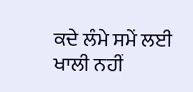ਕਦੇ ਲੰਮੇ ਸਮੇਂ ਲਈ ਖਾਲੀ ਨਹੀਂ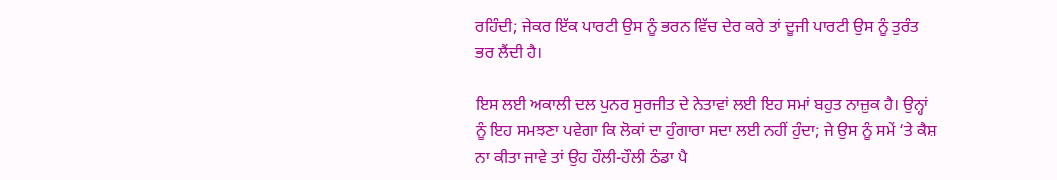ਰਹਿੰਦੀ; ਜੇਕਰ ਇੱਕ ਪਾਰਟੀ ਉਸ ਨੂੰ ਭਰਨ ਵਿੱਚ ਦੇਰ ਕਰੇ ਤਾਂ ਦੂਜੀ ਪਾਰਟੀ ਉਸ ਨੂੰ ਤੁਰੰਤ ਭਰ ਲੈਂਦੀ ਹੈ।

ਇਸ ਲਈ ਅਕਾਲੀ ਦਲ ਪੁਨਰ ਸੁਰਜੀਤ ਦੇ ਨੇਤਾਵਾਂ ਲਈ ਇਹ ਸਮਾਂ ਬਹੁਤ ਨਾਜ਼ੁਕ ਹੈ। ਉਨ੍ਹਾਂ ਨੂੰ ਇਹ ਸਮਝਣਾ ਪਵੇਗਾ ਕਿ ਲੋਕਾਂ ਦਾ ਹੁੰਗਾਰਾ ਸਦਾ ਲਈ ਨਹੀਂ ਹੁੰਦਾ; ਜੇ ਉਸ ਨੂੰ ਸਮੇਂ ‘ਤੇ ਕੈਸ਼ ਨਾ ਕੀਤਾ ਜਾਵੇ ਤਾਂ ਉਹ ਹੌਲੀ-ਹੌਲੀ ਠੰਡਾ ਪੈ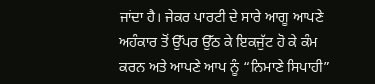ਜਾਂਦਾ ਹੈ। ਜੇਕਰ ਪਾਰਟੀ ਦੇ ਸਾਰੇ ਆਗੂ ਆਪਣੇ ਅਹੰਕਾਰ ਤੋਂ ਉੱਪਰ ਉੱਠ ਕੇ ਇਕਜੁੱਟ ਹੋ ਕੇ ਕੰਮ ਕਰਨ ਅਤੇ ਆਪਣੇ ਆਪ ਨੂੰ “ਨਿਮਾਣੇ ਸਿਪਾਹੀ”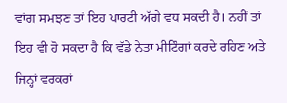ਵਾਂਗ ਸਮਝਣ ਤਾਂ ਇਹ ਪਾਰਟੀ ਅੱਗੇ ਵਧ ਸਕਦੀ ਹੈ। ਨਹੀਂ ਤਾਂ ਇਹ ਵੀ ਹੋ ਸਕਦਾ ਹੈ ਕਿ ਵੱਡੇ ਨੇਤਾ ਮੀਟਿੰਗਾਂ ਕਰਦੇ ਰਹਿਣ ਅਤੇ ਜਿਨ੍ਹਾਂ ਵਰਕਰਾਂ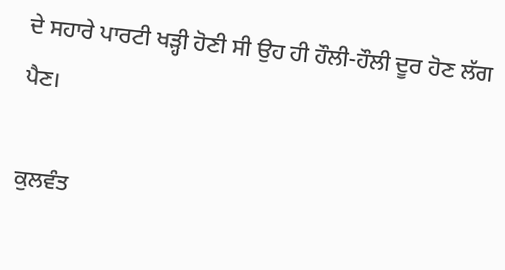ਦੇ ਸਹਾਰੇ ਪਾਰਟੀ ਖੜ੍ਹੀ ਹੋਣੀ ਸੀ ਉਹ ਹੀ ਹੌਲੀ-ਹੌਲੀ ਦੂਰ ਹੋਣ ਲੱਗ ਪੈਣ।

ਕੁਲਵੰਤ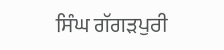ਸਿੰਘ ਗੱਗੜਪੁਰੀ